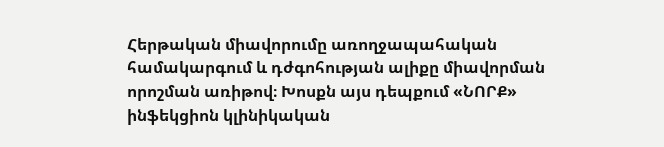Հերթական միավորումը առողջապահական համակարգում և դժգոհության ալիքը միավորման որոշման առիթով։ Խոսքն այս դեպքում «ՆՈՐՔ» ինֆեկցիոն կլինիկական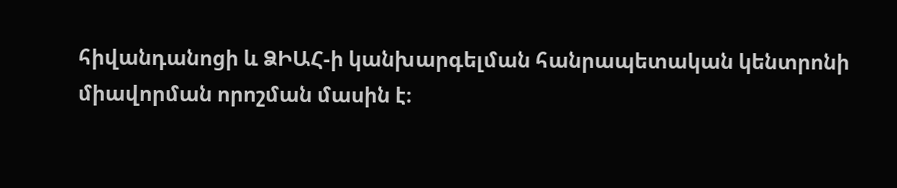հիվանդանոցի և ՁԻԱՀ-ի կանխարգելման հանրապետական կենտրոնի միավորման որոշման մասին է։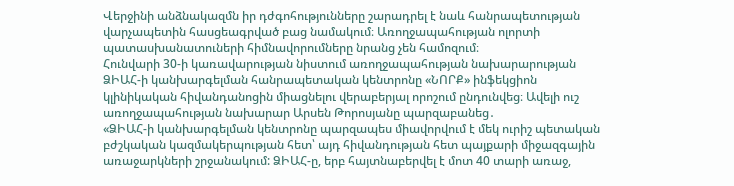Վերջինի անձնակազմն իր դժգոհությունները շարադրել է նաև հանրապետության վարչապետին հասցեագրված բաց նամակում։ Առողջապահության ոլորտի պատասխանատուների հիմնավորումները նրանց չեն համոզում։
Հունվարի 30-ի կառավարության նիստում առողջապահության նախարարության ՁԻԱՀ-ի կանխարգելման հանրապետական կենտրոնը «ՆՈՐՔ» ինֆեկցիոն կլինիկական հիվանդանոցին միացնելու վերաբերյալ որոշում ընդունվեց։ Ավելի ուշ առողջապահության նախարար Արսեն Թորոսյանը պարզաբանեց․
«ՁԻԱՀ-ի կանխարգելման կենտրոնը պարզապես միավորվում է մեկ ուրիշ պետական բժշկական կազմակերպության հետ՝ այդ հիվանդության հետ պայքարի միջազգային առաջարկների շրջանակում: ՁԻԱՀ-ը, երբ հայտնաբերվել է մոտ 40 տարի առաջ,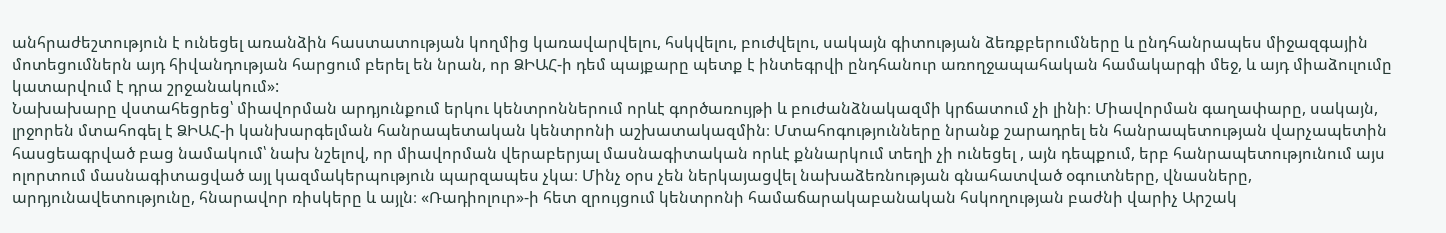անհրաժեշտություն է ունեցել առանձին հաստատության կողմից կառավարվելու, հսկվելու, բուժվելու, սակայն գիտության ձեռքբերումները և ընդհանրապես միջազգային մոտեցումներն այդ հիվանդության հարցում բերել են նրան, որ ՁԻԱՀ-ի դեմ պայքարը պետք է ինտեգրվի ընդհանուր առողջապահական համակարգի մեջ, և այդ միաձուլումը կատարվում է դրա շրջանակում»:
Նախախարը վստահեցրեց՝ միավորման արդյունքում երկու կենտրոններում որևէ գործառույթի և բուժանձնակազմի կրճատում չի լինի։ Միավորման գաղափարը, սակայն, լրջորեն մտահոգել է ՁԻԱՀ-ի կանխարգելման հանրապետական կենտրոնի աշխատակազմին։ Մտահոգությունները նրանք շարադրել են հանրապետության վարչապետին հասցեագրված բաց նամակում՝ նախ նշելով, որ միավորման վերաբերյալ մասնագիտական որևէ քննարկում տեղի չի ունեցել , այն դեպքում, երբ հանրապետությունում այս ոլորտում մասնագիտացված այլ կազմակերպություն պարզապես չկա։ Մինչ օրս չեն ներկայացվել նախաձեռնության գնահատված օգուտները, վնասները, արդյունավետությունը, հնարավոր ռիսկերը և այլն։ «Ռադիոլուր»-ի հետ զրույցում կենտրոնի համաճարակաբանական հսկողության բաժնի վարիչ Արշակ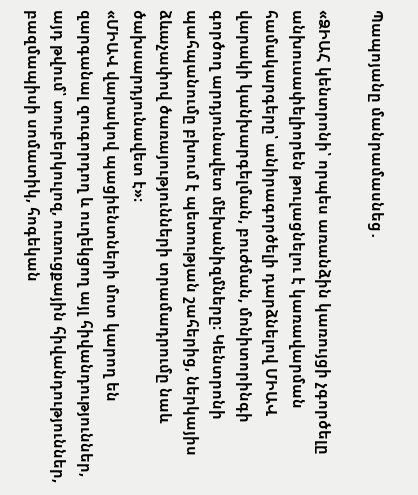Պապոյանը մանրամասնեց․

«ՁԻԱՀ կենտրոնի՝ որպես առանձին կառույցի չգործելը անխուսափելիորեն թուլացնելու է կառավարման համակարգերը՝ անիրագործելի դարձնելով ՄԻԱՎ վարակի կանխարգելման, բուժման, մոնիտորինգի գործող արդյունավետ մեխանիզմները։ Կենտրոնի պահպանումը բխում է պետության շահերից, ներկայիս ձևաչափով ծառայությունների տրամադրումը նաև ծախսարդյունավետ է»։
«ՄԻԱՎ վարակով պացիենտների մոտ կարող են զարգանալ զուգորդող և ուղեկցող այլ հիվանդություններ, այդ թվում՝ տուբերկուլոզ, ուռուցքային հիվանդություններ, բազմապիսի սոմատիկ, հոգեկան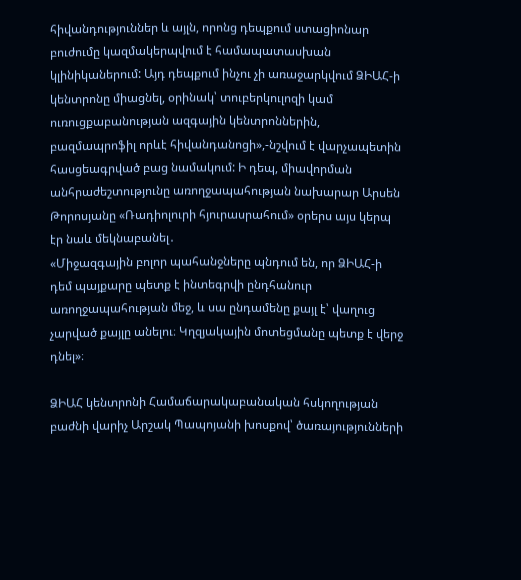հիվանդություններ և այլն, որոնց դեպքում ստացիոնար բուժումը կազմակերպվում է համապատասխան կլինիկաներում: Այդ դեպքում ինչու չի առաջարկվում ՁԻԱՀ-ի կենտրոնը միացնել, օրինակ՝ տուբերկուլոզի կամ ուռուցքաբանության ազգային կենտրոններին, բազմապրոֆիլ որևէ հիվանդանոցի»,-նշվում է վարչապետին հասցեագրված բաց նամակում: Ի դեպ, միավորման անհրաժեշտությունը առողջապահության նախարար Արսեն Թորոսյանը «Ռադիոլուրի հյուրասրահում» օրերս այս կերպ էր նաև մեկնաբանել․
«Միջազգային բոլոր պահանջները պնդում են, որ ՁԻԱՀ-ի դեմ պայքարը պետք է ինտեգրվի ընդհանուր առողջապահության մեջ, և սա ընդամենը քայլ է՝ վաղուց չարված քայլը անելու։ Կղզյակային մոտեցմանը պետք է վերջ դնել»։

ՁԻԱՀ կենտրոնի Համաճարակաբանական հսկողության բաժնի վարիչ Արշակ Պապոյանի խոսքով՝ ծառայությունների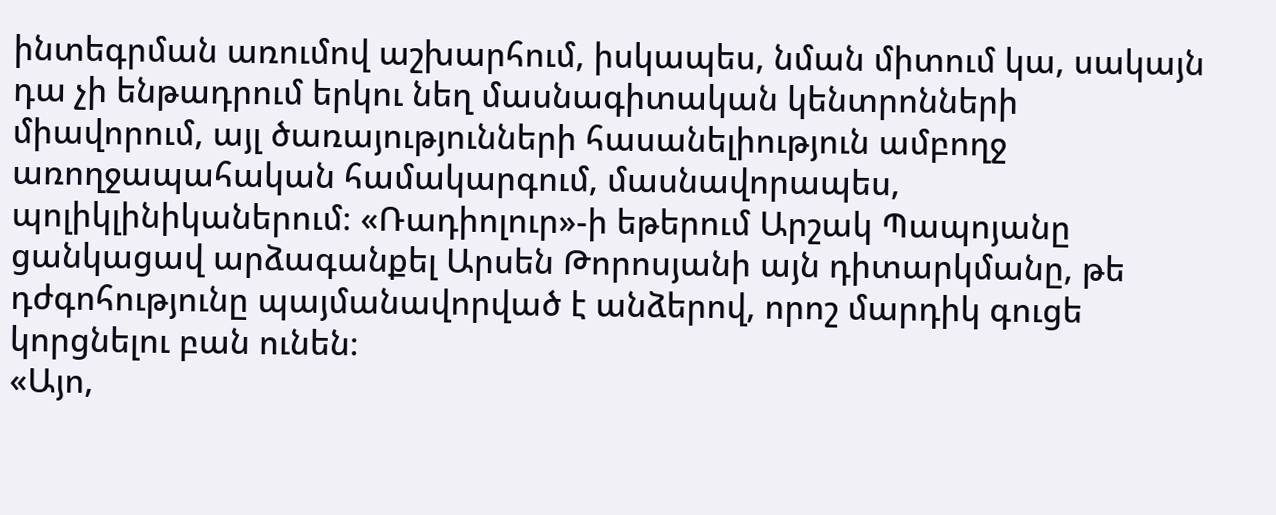ինտեգրման առումով աշխարհում, իսկապես, նման միտում կա, սակայն դա չի ենթադրում երկու նեղ մասնագիտական կենտրոնների միավորում, այլ ծառայությունների հասանելիություն ամբողջ առողջապահական համակարգում, մասնավորապես, պոլիկլինիկաներում։ «Ռադիոլուր»-ի եթերում Արշակ Պապոյանը ցանկացավ արձագանքել Արսեն Թորոսյանի այն դիտարկմանը, թե դժգոհությունը պայմանավորված է անձերով, որոշ մարդիկ գուցե կորցնելու բան ունեն։
«Այո,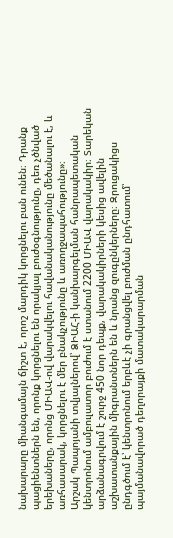նախարարը միանգամայն ճիշտ է, որոշ մարդիկ կորցնելու բան ունեն։ Դրանք պացիենտներն են, որոնք կորցնելու են որակյալ բուժօգնությունը, դեռ չծնված երեխաները, որոնց ՄԻԱՎ-ով վարակվելու հավանականությունը մեծանալու է, և առհասարակ, կորցնելու է մեր բնակչությունը և առողջապահությունը»։
Արշակ Պապոյանի տվյալներով՝ ՁԻԱՀ-ի կանխարգելման հանրապետական կենտրոնում ամբուլատոր բուժում է ստանում 2200 ՄԻԱՎ վարակակիր։ Տարեկան արձանագրվում է շուրջ 450 նոր դեպք, վարակակիրների կեսից ավելին աշխատանքային միգրանտներն են և նրանց զուգընկերները։ Զրուցակիցս ընդգծում է՝ կենտրոնում երբևէ չի գրանցվել բուժման ընդհատում՝ պայմանավորած դեղորայքի մատակարարման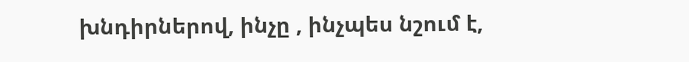խնդիրներով, ինչը , ինչպես նշում է,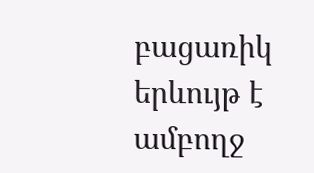բացառիկ երևույթ է ամբողջ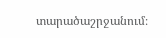տարածաշրջանում։